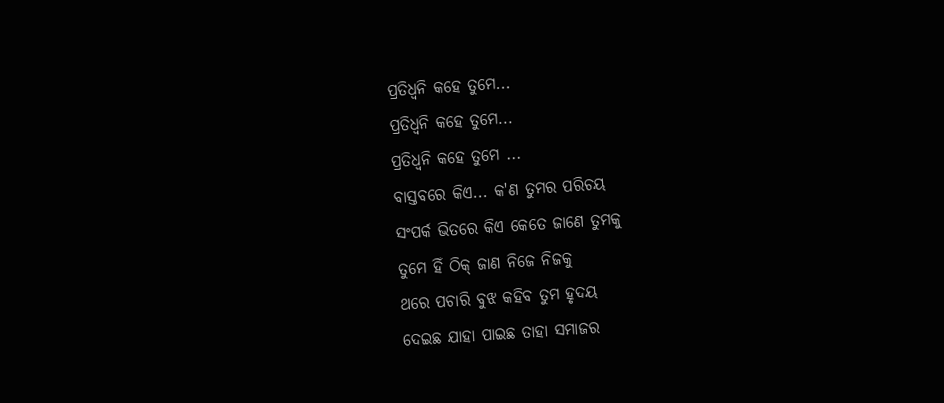ପ୍ରତିଧ୍ଵନି କହେ ତୁମେ...
ପ୍ରତିଧ୍ଵନି କହେ ତୁମେ...
ପ୍ରତିଧ୍ଵନି କହେ ତୁମେ ...
ବାସ୍ତବରେ କିଏ... କ'ଣ ତୁମର ପରିଚୟ
ସଂପର୍କ ଭିତରେ କିଏ କେତେ ଜାଣେ ତୁମକୁ
ତୁମେ ହିଁ ଠିକ୍ ଜାଣ ନିଜେ ନିଜକୁ
ଥରେ ପଚାରି ବୁଝ କହିବ ତୁମ ହୃଦୟ
ଦେଇଛ ଯାହା ପାଇଛ ତାହା ସମାଜର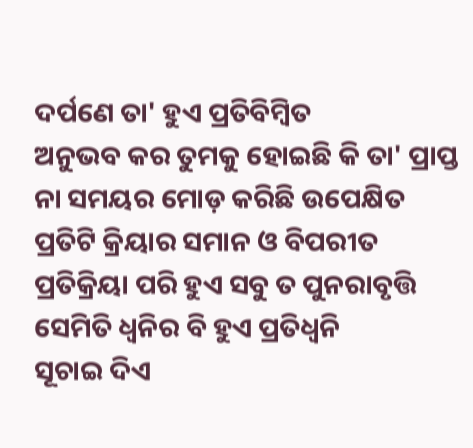ଦର୍ପଣେ ତା' ହୁଏ ପ୍ରତିବିମ୍ଵିତ
ଅନୁଭବ କର ତୁମକୁ ହୋଇଛି କି ତା' ପ୍ରାପ୍ତ
ନା ସମୟର ମୋଡ଼ କରିଛି ଉପେକ୍ଷିତ
ପ୍ରତିଟି କ୍ରିୟାର ସମାନ ଓ ବିପରୀତ
ପ୍ରତିକ୍ରିୟା ପରି ହୁଏ ସବୁ ତ ପୁନରାବୃତ୍ତି
ସେମିତି ଧ୍ଵନିର ବି ହୁଏ ପ୍ରତିଧ୍ଵନି
ସୂଚାଇ ଦିଏ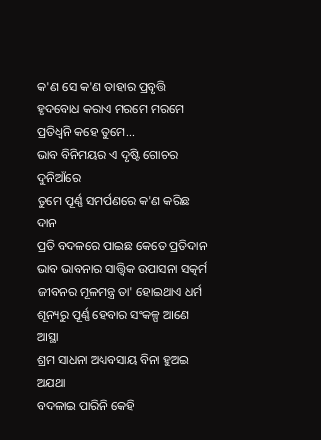କ'ଣ ସେ କ'ଣ ତାହାର ପ୍ରବୃତ୍ତି
ହୃଦବୋଧ କରାଏ ମରମେ ମରମେ
ପ୍ରତିଧ୍ଵନି କହେ ତୁମେ...
ଭାବ ବିନିମୟର ଏ ଦୃଷ୍ଟି ଗୋଚର ଦୁନିଆଁରେ
ତୁମେ ପୂର୍ଣ୍ଣ ସମର୍ପଣରେ କ'ଣ କରିଛ ଦାନ
ପ୍ରତି ବଦଳରେ ପାଇଛ କେତେ ପ୍ରତିଦାନ
ଭାବ ଭାବନାର ସାତ୍ତ୍ୱିକ ଉପାସନା ସତ୍କର୍ମ
ଜୀବନର ମୂଳମନ୍ତ୍ର ତା' ହୋଇଥାଏ ଧର୍ମ
ଶୂନ୍ୟରୁ ପୂର୍ଣ୍ଣ ହେବାର ସଂକଳ୍ପ ଆଣେ ଆସ୍ଥା
ଶ୍ରମ ସାଧନା ଅଧ୍ୟବସାୟ ବିନା ହୁଅଇ ଅଯଥା
ବଦଳାଇ ପାରିନି କେହି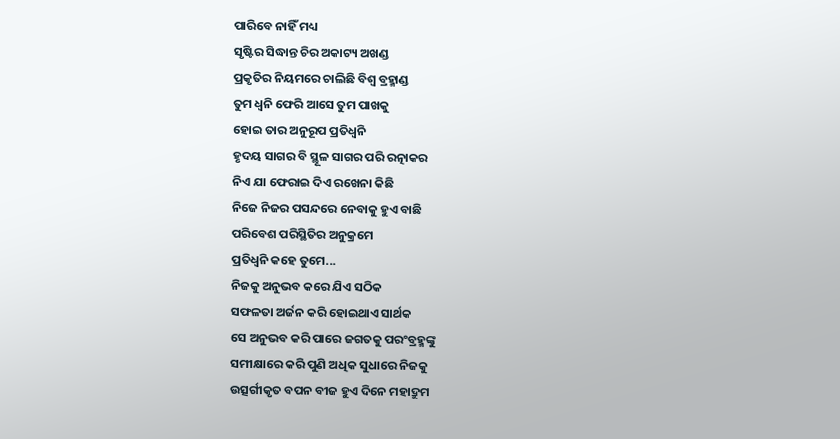ପାରିବେ ନାହିଁ ମଧ୍ୟ
ସୃଷ୍ଟିର ସିଦ୍ଧାନ୍ତ ଚିର ଅକାଟ୍ୟ ଅଖଣ୍ଡ
ପ୍ରକୃତିର ନିୟମରେ ଚାଲିଛି ବିଶ୍ଵ ବ୍ରହ୍ମାଣ୍ଡ
ତୁମ ଧ୍ଵନି ଫେରି ଆସେ ତୁମ ପାଖକୁ
ହୋଇ ତାର ଅନୁରୂପ ପ୍ରତିଧ୍ଵନି
ହୃଦୟ ସାଗର ବି ସ୍ଥୂଳ ସାଗର ପରି ରତ୍ନାକର
ନିଏ ଯା ଫେରାଇ ଦିଏ ରଖେନା କିଛି
ନିଜେ ନିଜର ପସନ୍ଦରେ ନେବାକୁ ହୁଏ ବାଛି
ପରିବେଶ ପରିସ୍ଥିତିର ଅନୁକ୍ରମେ
ପ୍ରତିଧ୍ଵନି କହେ ତୁମେ...
ନିଜକୁ ଅନୁଭବ କରେ ଯିଏ ସଠିକ
ସଫଳତା ଅର୍ଜନ କରି ହୋଇଥାଏ ସାର୍ଥକ
ସେ ଅନୁଭବ କରି ପାରେ ଜଗତକୁ ପରଂବ୍ରହ୍ମଙ୍କୁ
ସମୀକ୍ଷାରେ କରି ପୁଣି ଅଧିକ ସୁଧାରେ ନିଜକୁ
ଉତ୍ସର୍ଗୀକୃତ ବପନ ବୀଜ ହୁଏ ଦିନେ ମହାଦ୍ରୁମ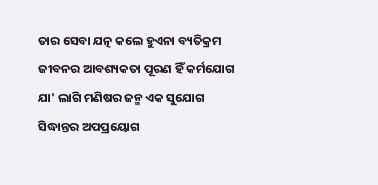ତାର ସେବା ଯତ୍ନ କଲେ ହୁଏନା ବ୍ୟତିକ୍ରମ
ଜୀବନର ଆବଶ୍ୟକତା ପୂରଣ ହିଁ କର୍ମଯୋଗ
ଯା' ଲାଗି ମଣିଷର ଜନ୍ମ ଏକ ସୁଯୋଗ
ସିଦ୍ଧାନ୍ତର ଅପପ୍ରୟୋଗ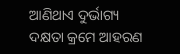ଆଣିଥାଏ ଦୁର୍ଭାଗ୍ୟ
ଦକ୍ଷତା କ୍ରମେ ଆହରଣ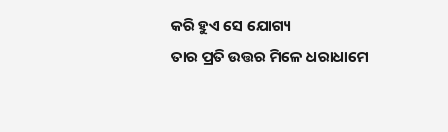କରି ହୁଏ ସେ ଯୋଗ୍ୟ
ତାର ପ୍ରତି ଉତ୍ତର ମିଳେ ଧରାଧାମେ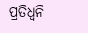ପ୍ରତିଧ୍ଵନି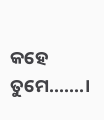କହେ ତୁମେ.......।